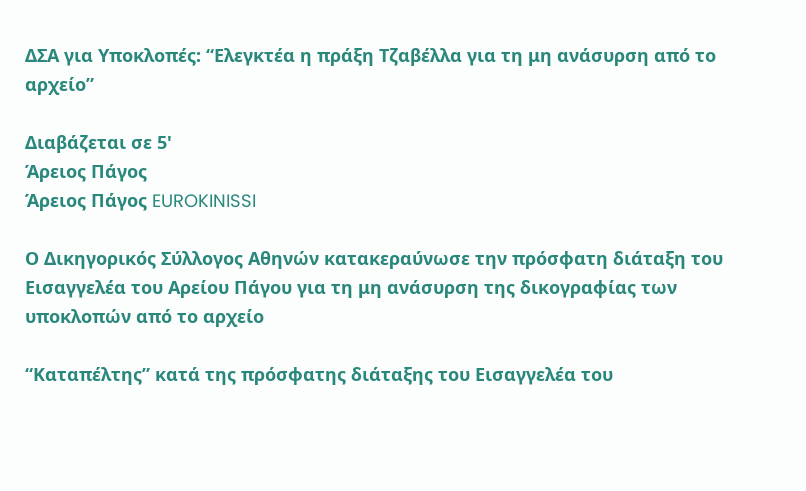ΔΣΑ για Υποκλοπές: “Ελεγκτέα η πράξη Τζαβέλλα για τη μη ανάσυρση από το αρχείο”

Διαβάζεται σε 5'
Άρειος Πάγος
Άρειος Πάγος EUROKINISSI

Ο Δικηγορικός Σύλλογος Αθηνών κατακεραύνωσε την πρόσφατη διάταξη του Εισαγγελέα του Αρείου Πάγου για τη μη ανάσυρση της δικογραφίας των υποκλοπών από το αρχείο

“Καταπέλτης” κατά της πρόσφατης διάταξης του Εισαγγελέα του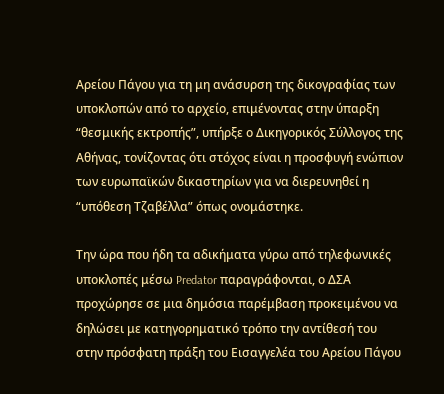Αρείου Πάγου για τη μη ανάσυρση της δικογραφίας των υποκλοπών από το αρχείο, επιμένοντας στην ύπαρξη “θεσμικής εκτροπής”, υπήρξε ο Δικηγορικός Σύλλογος της Αθήνας, τονίζοντας ότι στόχος είναι η προσφυγή ενώπιον των ευρωπαϊκών δικαστηρίων για να διερευνηθεί η “υπόθεση Τζαβέλλα” όπως ονομάστηκε.

Την ώρα που ήδη τα αδικήματα γύρω από τηλεφωνικές υποκλοπές μέσω Predator παραγράφονται, ο ΔΣΑ προχώρησε σε μια δημόσια παρέμβαση προκειμένου να δηλώσει με κατηγορηματικό τρόπο την αντίθεσή του στην πρόσφατη πράξη του Εισαγγελέα του Αρείου Πάγου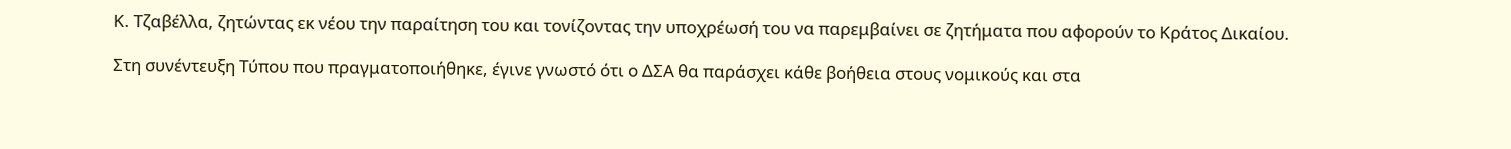Κ. Τζαβέλλα, ζητώντας εκ νέου την παραίτηση του και τονίζοντας την υποχρέωσή του να παρεμβαίνει σε ζητήματα που αφορούν το Κράτος Δικαίου.

Στη συνέντευξη Τύπου που πραγματοποιήθηκε, έγινε γνωστό ότι ο ΔΣΑ θα παράσχει κάθε βοήθεια στους νομικούς και στα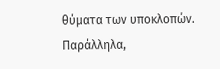θύματα των υποκλοπών. Παράλληλα,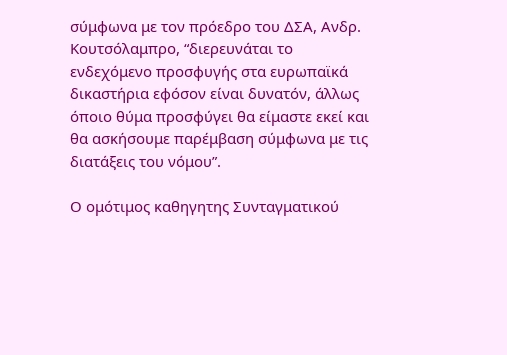σύμφωνα με τον πρόεδρο του ΔΣΑ, Ανδρ. Κουτσόλαμπρο, “διερευνάται το ενδεχόμενο προσφυγής στα ευρωπαϊκά δικαστήρια εφόσον είναι δυνατόν, άλλως όποιο θύμα προσφύγει θα είμαστε εκεί και θα ασκήσουμε παρέμβαση σύμφωνα με τις διατάξεις του νόμου”.

Ο ομότιμος καθηγητης Συνταγματικού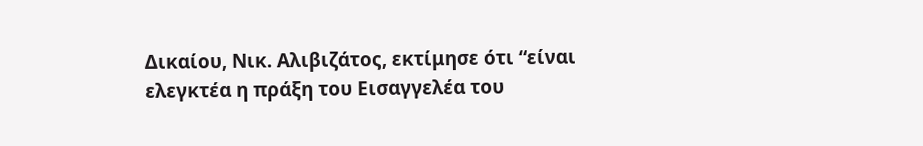Δικαίου, Νικ. Αλιβιζάτος, εκτίμησε ότι “είναι ελεγκτέα η πράξη του Εισαγγελέα του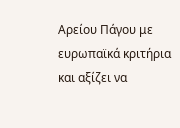Αρείου Πάγου με ευρωπαϊκά κριτήρια και αξίζει να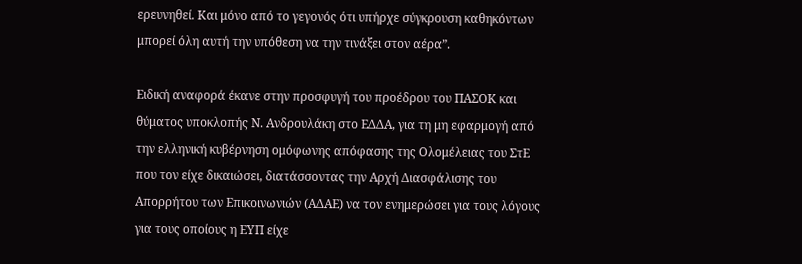ερευνηθεί. Και μόνο από το γεγονός ότι υπήρχε σύγκρουση καθηκόντων μπορεί όλη αυτή την υπόθεση να την τινάξει στον αέρα”.

Ειδική αναφορά έκανε στην προσφυγή του προέδρου του ΠΑΣΟΚ και θύματος υποκλοπής Ν. Ανδρουλάκη στο ΕΔΔΑ, για τη μη εφαρμογή από την ελληνική κυβέρνηση ομόφωνης απόφασης της Ολομέλειας του ΣτΕ που τον είχε δικαιώσει, διατάσσοντας την Αρχή Διασφάλισης του Απορρήτου των Επικοινωνιών (ΑΔΑΕ) να τον ενημερώσει για τους λόγους για τους οποίους η ΕΥΠ είχε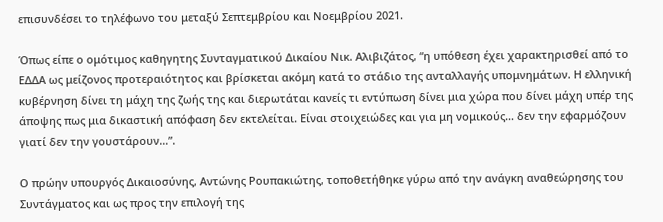επισυνδέσει το τηλέφωνο του μεταξύ Σεπτεμβρίου και Νοεμβρίου 2021.

Όπως είπε ο ομότιμος καθηγητης Συνταγματικού Δικαίου Νικ. Αλιβιζάτος, “η υπόθεση έχει χαρακτηρισθεί από το ΕΔΔΑ ως μείζονος προτεραιότητος και βρίσκεται ακόμη κατά το στάδιο της ανταλλαγής υπομνημάτων. Η ελληνική κυβέρνηση δίνει τη μάχη της ζωής της και διερωτάται κανείς τι εντύπωση δίνει μια χώρα που δίνει μάχη υπέρ της άποψης πως μια δικαστική απόφαση δεν εκτελείται. Είναι στοιχειώδες και για μη νομικούς… δεν την εφαρμόζουν γιατί δεν την γουστάρουν…”.

Ο πρώην υπουργός Δικαιοσύνης, Αντώνης Ρουπακιώτης, τοποθετήθηκε γύρω από την ανάγκη αναθεώρησης του Συντάγματος και ως προς την επιλογή της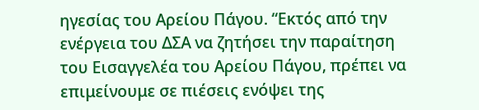ηγεσίας του Αρείου Πάγου. “Εκτός από την ενέργεια του ΔΣΑ να ζητήσει την παραίτηση του Εισαγγελέα του Αρείου Πάγου, πρέπει να επιμείνουμε σε πιέσεις ενόψει της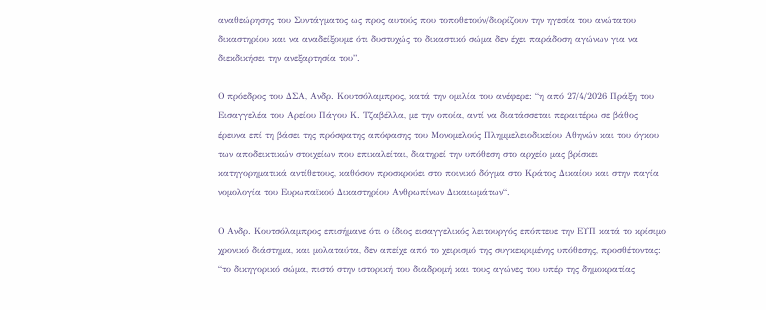αναθεώρησης του Συντάγματος ως προς αυτούς που τοποθετούν/διορίζουν την ηγεσία του ανώτατου δικαστηρίου και να αναδείξουμε ότι δυστυχώς το δικαστικό σώμα δεν έχει παράδοση αγώνων για να διεκδικήσει την ανεξαρτησία του”.

Ο πρόεδρος του ΔΣΑ, Ανδρ. Κουτσόλαμπρος, κατά την ομιλία του ανέφερε: “η από 27/4/2026 Πράξη του Εισαγγελέα του Αρείου Πάγου Κ. Τζαβέλλα, με την οποία, αντί να διατάσσεται περαιτέρω σε βάθος έρευνα επί τη βάσει της πρόσφατης απόφασης του Μονομελούς Πλημμελειοδικείου Αθηνών και του όγκου των αποδεικτικών στοιχείων που επικαλείται, διατηρεί την υπόθεση στο αρχείο μας βρίσκει κατηγορηματικά αντίθετους, καθόσον προσκρούει στο ποινικό δόγμα στο Κράτος Δικαίου και στην παγία νομολογία του Ευρωπαϊκού Δικαστηρίου Ανθρωπίνων Δικαιωμάτων“.

Ο Ανδρ. Κουτσόλαμπρος επισήμανε ότι ο ίδιος εισαγγελικός λειτουργός επόπτευε την ΕΥΠ κατά το κρίσιμο χρονικό διάστημα, και μολαταύτα, δεν απείχε από το χειρισμό της συγκεκριμένης υπόθεσης, προσθέτοντας: “το δικηγορικό σώμα, πιστό στην ιστορική του διαδρομή και τους αγώνες του υπέρ της δημοκρατίας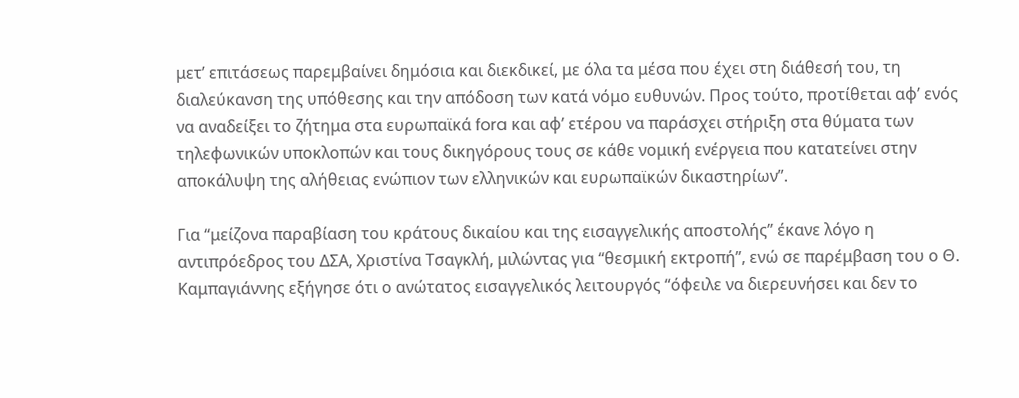μετ’ επιτάσεως παρεμβαίνει δημόσια και διεκδικεί, με όλα τα μέσα που έχει στη διάθεσή του, τη διαλεύκανση της υπόθεσης και την απόδοση των κατά νόμο ευθυνών. Προς τούτο, προτίθεται αφ’ ενός να αναδείξει το ζήτημα στα ευρωπαϊκά fora και αφ’ ετέρου να παράσχει στήριξη στα θύματα των τηλεφωνικών υποκλοπών και τους δικηγόρους τους σε κάθε νομική ενέργεια που κατατείνει στην αποκάλυψη της αλήθειας ενώπιον των ελληνικών και ευρωπαϊκών δικαστηρίων”.

Για “μείζονα παραβίαση του κράτους δικαίου και της εισαγγελικής αποστολής” έκανε λόγο η αντιπρόεδρος του ΔΣΑ, Χριστίνα Τσαγκλή, μιλώντας για “θεσμική εκτροπή”, ενώ σε παρέμβαση του ο Θ. Καμπαγιάννης εξήγησε ότι ο ανώτατος εισαγγελικός λειτουργός “όφειλε να διερευνήσει και δεν το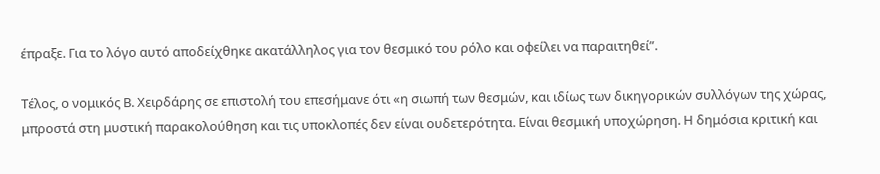έπραξε. Για το λόγο αυτό αποδείχθηκε ακατάλληλος για τον θεσμικό του ρόλο και οφείλει να παραιτηθεί”.

Τέλος, ο νομικός Β. Χειρδάρης σε επιστολή του επεσήμανε ότι «η σιωπή των θεσμών, και ιδίως των δικηγορικών συλλόγων της χώρας, μπροστά στη μυστική παρακολούθηση και τις υποκλοπές δεν είναι ουδετερότητα. Είναι θεσμική υποχώρηση. Η δημόσια κριτική και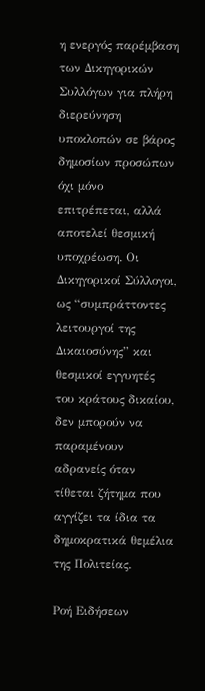η ενεργός παρέμβαση των Δικηγορικών Συλλόγων για πλήρη διερεύνηση υποκλοπών σε βάρος δημοσίων προσώπων όχι μόνο επιτρέπεται, αλλά αποτελεί θεσμική υποχρέωση. Οι Δικηγορικοί Σύλλογοι, ως “συμπράττοντες λειτουργοί της Δικαιοσύνης” και θεσμικοί εγγυητές του κράτους δικαίου, δεν μπορούν να παραμένουν αδρανείς όταν τίθεται ζήτημα που αγγίζει τα ίδια τα δημοκρατικά θεμέλια της Πολιτείας.

Ροή Ειδήσεων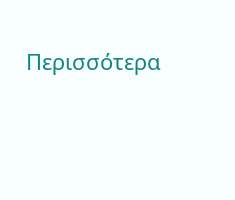Περισσότερα